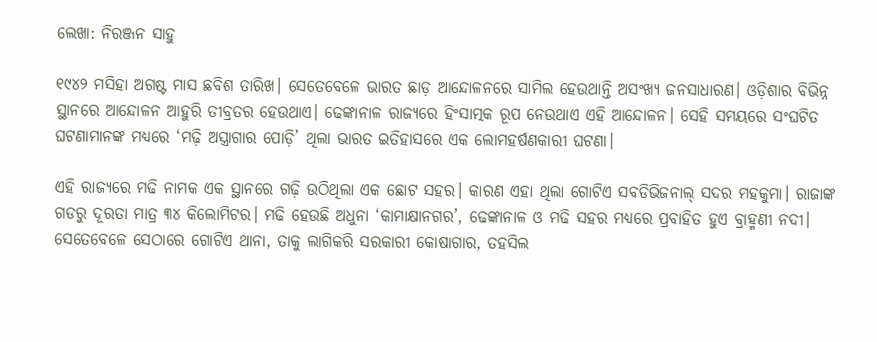ଲେଖା: ନିରଞ୍ଜନ ସାହୁ

୧୯୪୨ ମସିହା ଅଗଷ୍ଟ ମାସ ଛବିଶ ତାରିଖ। ସେତେବେଳେ ଭାରତ ଛାଡ଼ ଆନ୍ଦୋଳନରେ ସାମିଲ ହେଉଥାନ୍ତି ଅସଂଖ୍ୟ ଜନସାଧାରଣ। ଓଡ଼ିଶାର ବିଭିନ୍ନ ସ୍ଥାନରେ ଆନ୍ଦୋଳନ ଆହୁରି ତୀବ୍ରତର ହେଉଥାଏ। ଢେଙ୍କାନାଳ ରାଜ୍ୟରେ ହିଂସାତ୍ମକ ରୂପ ନେଉଥାଏ ଏହି ଆନ୍ଦୋଳନ। ସେହି ସମୟରେ ସଂଘଟିତ ଘଟଣାମାନଙ୍କ ମଧ୍ୟରେ ‘ମଢ଼ି ଅସ୍ତ୍ରାଗାର ପୋଡ଼ି’ ଥିଲା ଭାରତ ଇତିହାସରେ ଏକ ଲୋମହର୍ଷଣକାରୀ ଘଟଣା।

ଏହି ରାଜ୍ୟରେ ମଢି ନାମକ ଏକ ସ୍ଥାନରେ ଗଢ଼ି ଉଠିଥିଲା ଏକ ଛୋଟ ସହର। କାରଣ ଏହା ଥିଲା ଗୋଟିଏ ସବଡିଭିଜନାଲ୍ ସଦର ମହକୁମା। ରାଜାଙ୍କ ଗଡରୁ ଦୂରତା ମାତ୍ର ୩୪ କିଲୋମିଟର। ମଢି ହେଉଛି ଅଧୁନା ‘କାମାକ୍ଷାନଗର’, ଢେଙ୍କାନାଳ ଓ ମଢି ସହର ମଧ୍ୟରେ ପ୍ରବାହିତ ହୁଏ ବ୍ରାହ୍ମଣୀ ନଦୀ। ସେତେବେଳେ ସେଠାରେ ଗୋଟିଏ ଥାନା, ତାକୁ ଲାଗିକରି ସରକାରୀ କୋଷାଗାର, ତହସିଲ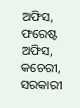ଅଫିସ, ଫରେଷ୍ଟ ଅଫିସ, କଚେରୀ, ସରକାରୀ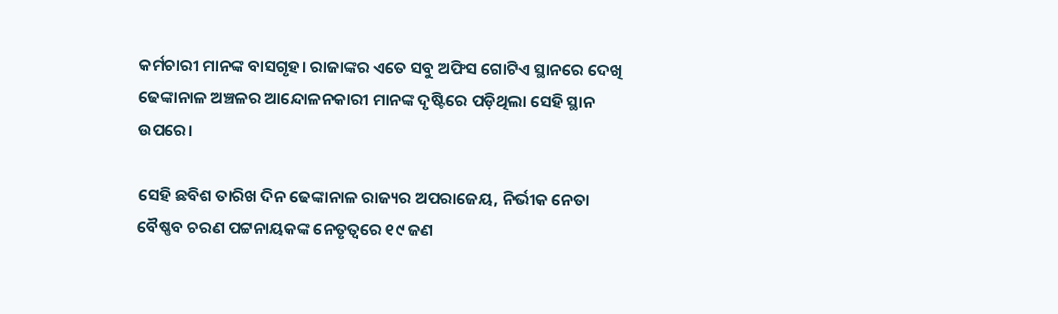କର୍ମଚାରୀ ମାନଙ୍କ ବାସଗୃହ। ରାଜାଙ୍କର ଏତେ ସବୁ ଅଫିସ ଗୋଟିଏ ସ୍ଥାନରେ ଦେଖି ଢେଙ୍କାନାଳ ଅଞ୍ଚଳର ଆନ୍ଦୋଳନକାରୀ ମାନଙ୍କ ଦୃଷ୍ଟିରେ ପଡ଼ିଥିଲା ସେହି ସ୍ଥାନ ଉପରେ।

ସେହି ଛବିଶ ତାରିଖ ଦିନ ଢେଙ୍କାନାଳ ରାଜ୍ୟର ଅପରାଜେୟ, ନିର୍ଭୀକ ନେତା ବୈଷ୍ଣବ ଚରଣ ପଟ୍ଟନାୟକଙ୍କ ନେତୃତ୍ବରେ ୧୯ ଜଣ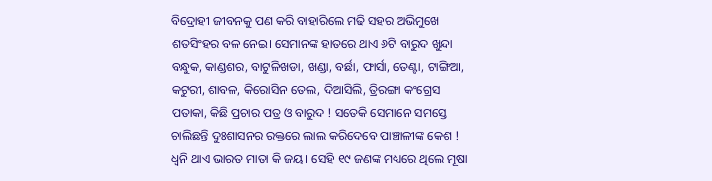ବିଦ୍ରୋହୀ ଜୀବନକୁ ପଣ କରି ବାହାରିଲେ ମଢି ସହର ଅଭିମୁଖେ ଶତସିଂହର ବଳ ନେଇ। ସେମାନଙ୍କ ହାତରେ ଥାଏ ୬ଟି ବାରୁଦ ଖୁନ୍ଦା ବନ୍ଧୁକ, କାଣ୍ଡଶର, ବାଟୁଳିଖଡା, ଖଣ୍ଡା, ବର୍ଛା, ଫାର୍ସା, ତେଣ୍ଟା, ଟାଙ୍ଗିଆ, କଟୁରୀ, ଶାବଳ, କିରୋସିନ ତେଲ, ଦିଆସିଲି, ତ୍ରିରଙ୍ଗା କଂଗ୍ରେସ ପତାକା, କିଛି ପ୍ରଚାର ପତ୍ର ଓ ବାରୁଦ ! ସତେକି ସେମାନେ ସମସ୍ତେ ଚାଲିଛନ୍ତି ଦୁଃଶାସନର ରକ୍ତରେ ଲାଲ କରିଦେବେ ପାଞ୍ଚାଳୀଙ୍କ କେଶ ! ଧ୍ଵନି ଥାଏ ଭାରତ ମାତା କି ଜୟ। ସେହି ୧୯ ଜଣଙ୍କ ମଧ୍ୟରେ ଥିଲେ ମୂଷା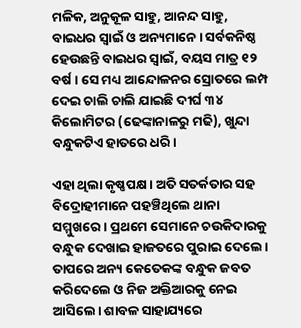ମଳିକ, ଅନୁକୂଳ ସାହୁ, ଆନନ୍ଦ ସାହୁ, ବାଇଧର ସ୍ଵାଇଁ ଓ ଅନ୍ୟମାନେ। ସର୍ବକନିଷ୍ଠ ହେଉଛନ୍ତି ବାଇଧର ସ୍ଵାଇଁ, ବୟସ ମାତ୍ର ୧୨ ବର୍ଷ। ସେ ମଧ୍ୟ ଆନ୍ଦୋଳନର ସ୍ରୋତରେ ଲମ୍ପ ଦେଇ ଚାଲି ଚାଲି ଯାଇଛି ଦୀର୍ଘ ୩୪ କିଲୋମିଟର (ଢେଙ୍କାନାଳରୁ ମଢି), ଖୁନ୍ଦା ବନ୍ଧୁକଟିଏ ହାତରେ ଧରି।

ଏହା ଥିଲା କୃଷ୍ଣପକ୍ଷ। ଅତି ସତର୍କତାର ସହ ବିଦ୍ରୋହୀମାନେ ପହଞ୍ଚିଥିଲେ ଥାନା ସମ୍ମୁଖରେ। ପ୍ରଥମେ ସେମାନେ ଚଉକିଦାରକୁ ବନ୍ଧୁକ ଦେଖାଇ ହାଜତରେ ପୁରାଇ ଦେଲେ। ତାପରେ ଅନ୍ୟ କେତେକଙ୍କ ବନ୍ଧୁକ ଜବତ କରିଦେଲେ ଓ ନିଜ ଅକ୍ତିଆରକୁ ନେଇ ଆସିଲେ। ଶାବଳ ସାହାଯ୍ୟରେ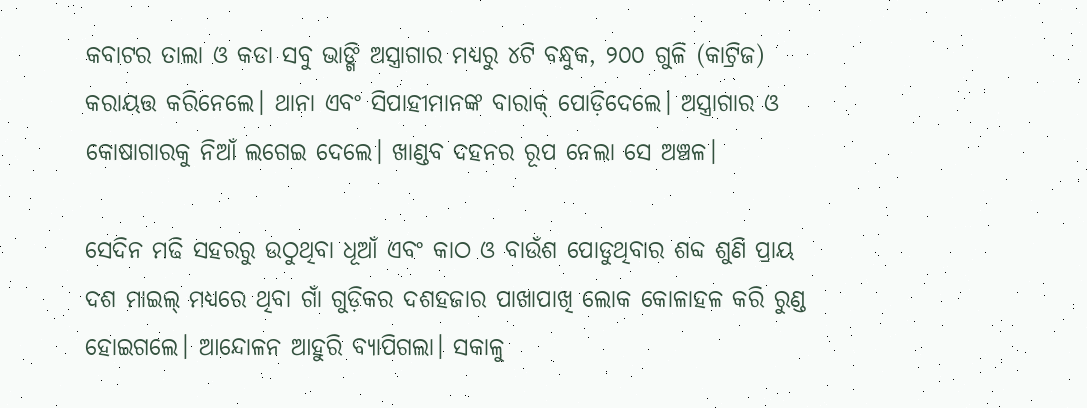କବାଟର ତାଲା ଓ କଡା ସବୁ ଭାଙ୍ଗି ଅସ୍ତ୍ରାଗାର ମଧ୍ୟରୁ ୪ଟି ବନ୍ଧୁକ, ୨୦୦ ଗୁଳି (କାଟ୍ରିଜ) କରାୟତ୍ତ କରିନେଲେ। ଥାନା ଏବଂ ସିପାହୀମାନଙ୍କ ବାରାକ୍ ପୋଡ଼ିଦେଲେ। ଅସ୍ତ୍ରାଗାର ଓ କୋଷାଗାରକୁ ନିଆଁ ଲଗେଇ ଦେଲେ। ଖାଣ୍ଡବ ଦହନର ରୂପ ନେଲା ସେ ଅଞ୍ଚଳ।

ସେଦିନ ମଢି ସହରରୁ ଉଠୁଥିବା ଧୂଆଁ ଏବଂ କାଠ ଓ ବାଉଁଶ ପୋଡୁଥିବାର ଶବ୍ଦ ଶୁଣି ପ୍ରାୟ ଦଶ ମାଇଲ୍ ମଧ୍ୟରେ ଥିବା ଗାଁ ଗୁଡ଼ିକର ଦଶହଜାର ପାଖାପାଖି ଲୋକ କୋଳାହଳ କରି ରୁଣ୍ଡ ହୋଇଗଲେ। ଆନ୍ଦୋଳନ ଆହୁରି ବ୍ୟାପିଗଲା। ସକାଳୁ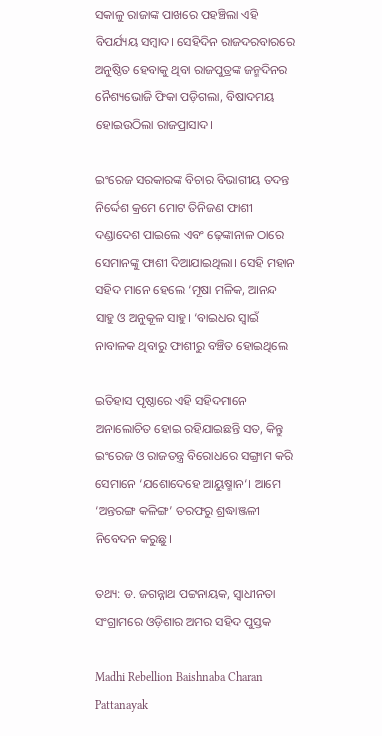ସକାଳୁ ରାଜାଙ୍କ ପାଖରେ ପହଞ୍ଚିଲା ଏହି ବିପର୍ଯ୍ୟୟ ସମ୍ବାଦ। ସେହିଦିନ ରାଜଦରବାରରେ ଅନୁଷ୍ଠିତ ହେବାକୁ ଥିବା ରାଜପୁତ୍ରଙ୍କ ଜନ୍ମଦିନର ନୈଶ୍ୟଭୋଜି ଫିକା ପଡ଼ିଗଲା, ବିଷାଦମୟ ହୋଇଉଠିଲା ରାଜପ୍ରାସାଦ।

ଇଂରେଜ ସରକାରଙ୍କ ବିଚାର ବିଭାଗୀୟ ତଦନ୍ତ ନିର୍ଦ୍ଦେଶ କ୍ରମେ ମୋଟ ତିନିଜଣ ଫାଶୀ ଦଣ୍ଡାଦେଶ ପାଇଲେ ଏବଂ ଢ଼େଙ୍କାନାଳ ଠାରେ ସେମାନଙ୍କୁ ଫାଶୀ ଦିଆଯାଇଥିଲା। ସେହି ମହାନ ସହିଦ ମାନେ ହେଲେ ‘ମୂଷା ମଳିକ, ଆନନ୍ଦ ସାହୁ ଓ ଅନୁକୂଳ ସାହୁ। ‘ବାଇଧର ସ୍ବାଇଁ ନାବାଳକ ଥିବାରୁ ଫାଶୀରୁ ବଞ୍ଚିତ ହୋଇଥିଲେ

ଇତିହାସ ପୃଷ୍ଠାରେ ଏହି ସହିଦମାନେ ଅନାଲୋଚିତ ହୋଇ ରହିଯାଇଛନ୍ତି ସତ, କିନ୍ତୁ ଇଂରେଜ ଓ ରାଜତନ୍ତ୍ର ବିରୋଧରେ ସଙ୍ଗ୍ରାମ କରି ସେମାନେ ‘ଯଶୋଦେହେ ଆୟୁଷ୍ମାନ‘। ଆମେ ‘ଅନ୍ତରଙ୍ଗ କଳିଙ୍ଗ’ ତରଫରୁ ଶ୍ରଦ୍ଧାଞ୍ଜଳୀ ନିବେଦନ କରୁଛୁ।

ତଥ୍ୟ: ଡ. ଜଗନ୍ନାଥ ପଟ୍ଟନାୟକ, ସ୍ଵାଧୀନତା ସଂଗ୍ରାମରେ ଓଡ଼ିଶାର ଅମର ସହିଦ ପୁସ୍ତକ

Madhi Rebellion Baishnaba Charan Pattanayak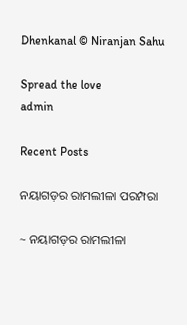Dhenkanal © Niranjan Sahu

Spread the love
admin

Recent Posts

ନୟାଗଡ଼ର ରାମଲୀଳା ପରମ୍ପରା

~ ନୟାଗଡ଼ର ରାମଲୀଳା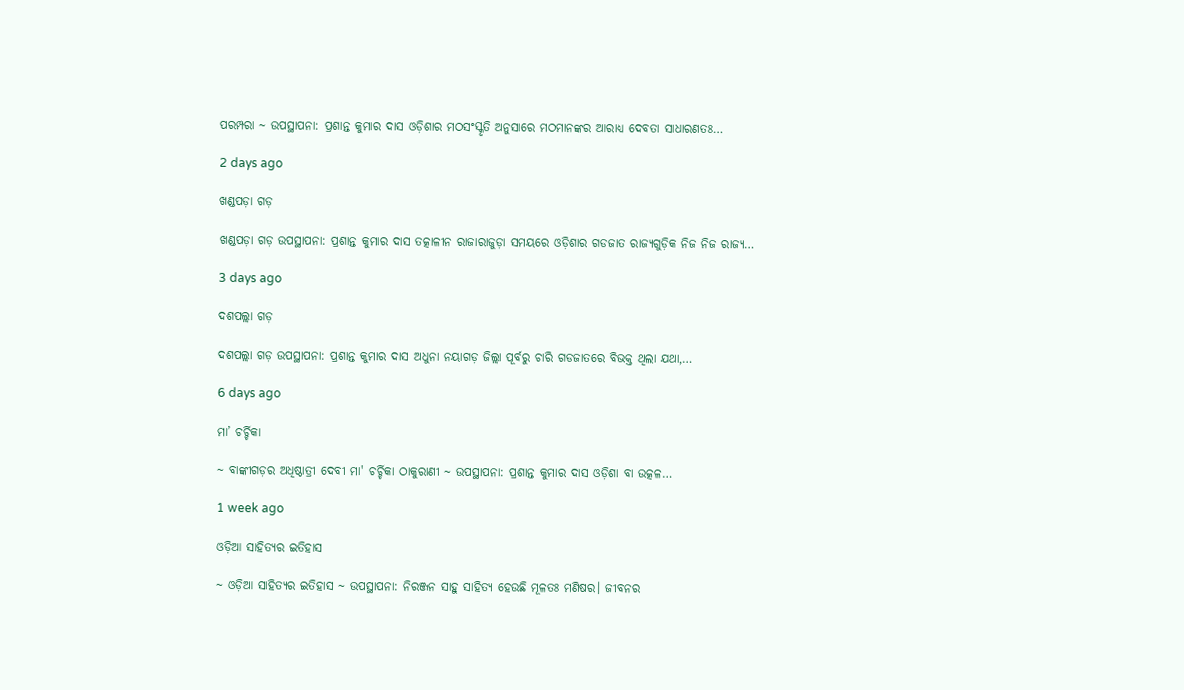ପରମ୍ପରା ~ ଉପସ୍ଥାପନା: ପ୍ରଶାନ୍ତ କୁମାର ଦାସ ଓଡ଼ିଶାର ମଠସଂସ୍କୃତି ଅନୁସାରେ ମଠମାନଙ୍କର ଆରାଧ୍ୟ ଦେବତା ସାଧାରଣତଃ…

2 days ago

ଖଣ୍ଡପଡ଼ା ଗଡ଼

ଖଣ୍ଡପଡ଼ା ଗଡ଼ ଉପସ୍ଥାପନା: ପ୍ରଶାନ୍ତ କୁମାର ଦାସ ତତ୍କାଳୀନ ରାଜାରାଜୁଡ଼ା ସମୟରେ ଓଡ଼ିଶାର ଗଡଜାତ ରାଜ୍ୟଗୁଡ଼ିକ ନିଜ ନିଜ ରାଜ୍ୟ…

3 days ago

ଦଶପଲ୍ଲା ଗଡ଼

ଦଶପଲ୍ଲା ଗଡ଼ ଉପସ୍ଥାପନା: ପ୍ରଶାନ୍ତ କୁମାର ଦାସ ଅଧୁନା ନୟାଗଡ଼ ଜିଲ୍ଲା ପୂର୍ବରୁ ଚାରି ଗଡଜାତରେ ବିଭକ୍ତ ଥିଲା ଯଥା,…

6 days ago

ମା’ ଚର୍ଚ୍ଚିକା

~ ବାଙ୍କୀଗଡ଼ର ଅଧିଷ୍ଠାତ୍ରୀ ଦେବୀ ମା' ଚର୍ଚ୍ଚିକା ଠାକୁରାଣୀ ~ ଉପସ୍ଥାପନା: ପ୍ରଶାନ୍ତ କୁମାର ଦାସ ଓଡ଼ିଶା ବା ଉତ୍କଳ…

1 week ago

ଓଡ଼ିଆ ସାହିତ୍ୟର ଇତିହାସ

~ ଓଡ଼ିଆ ସାହିତ୍ୟର ଇତିହାସ ~ ଉପସ୍ଥାପନା: ନିରଞ୍ଜନ ସାହୁ ସାହିତ୍ୟ ହେଉଛି ମୂଳତଃ ମଣିଷର। ଜୀବନର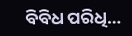ବିବିଧ ପରିଧି…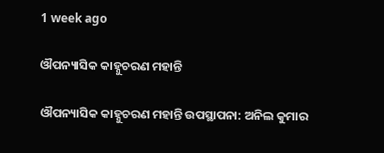1 week ago

ଔପନ୍ୟାସିକ କାହ୍ନୁଚରଣ ମହାନ୍ତି

ଔପନ୍ୟାସିକ କାହ୍ନୁଚରଣ ମହାନ୍ତି ଉପସ୍ଥାପନା: ଅନିଲ କୁମାର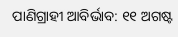ପାଣିଗ୍ରାହୀ ଆବିର୍ଭାବ: ୧୧ ଅଗଷ୍ଟ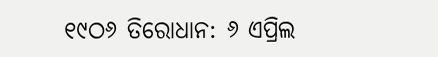୧୯ଠ୬ ତିରୋଧାନ: ୬ ଏପ୍ରିଲ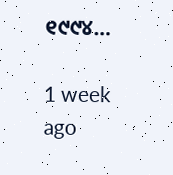୧୯୯୪…

1 week ago